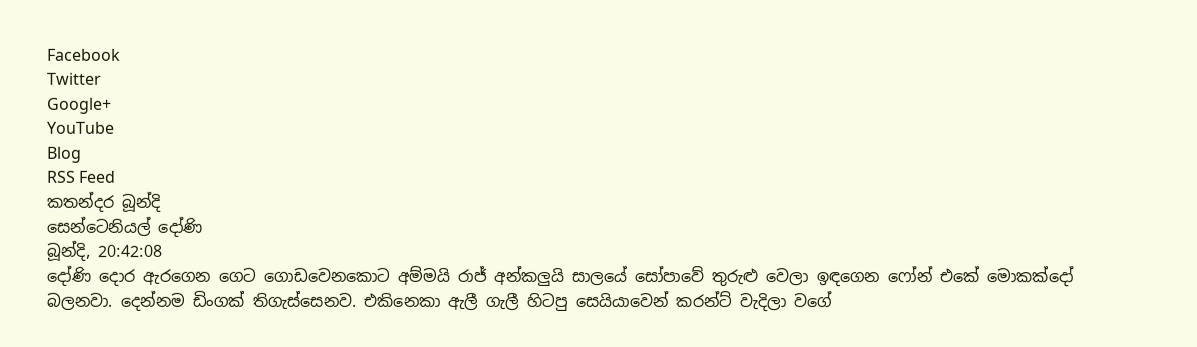Facebook
Twitter
Google+
YouTube
Blog
RSS Feed
කතන්දර බූන්දි
සෙන්ටෙනියල් දෝණි
බූන්දි, 20:42:08
දෝණි දොර ඇරගෙන ගෙට ගොඩවෙනකොට අම්මයි රාජ් අන්කලුයි සාලයේ සෝපාවේ තුරුළු වෙලා ඉඳගෙන ෆෝන් එකේ මොකක්දෝ බලනවා. දෙන්නම ඩිංගක් තිගැස්සෙනව. එකිනෙකා ඇලී ගැලී හිටපු සෙයියාවෙන් කරන්ට් වැදිලා වගේ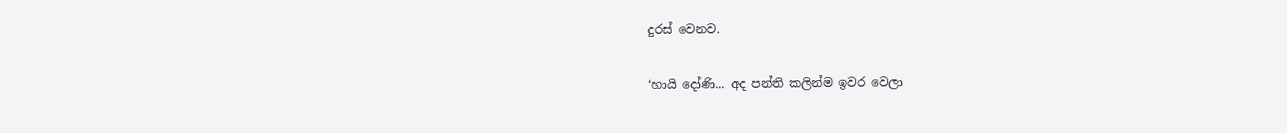දුරස් වෙනව.

‘හායි දෝණි... අද පන්ති කලින්ම ඉවර වෙලා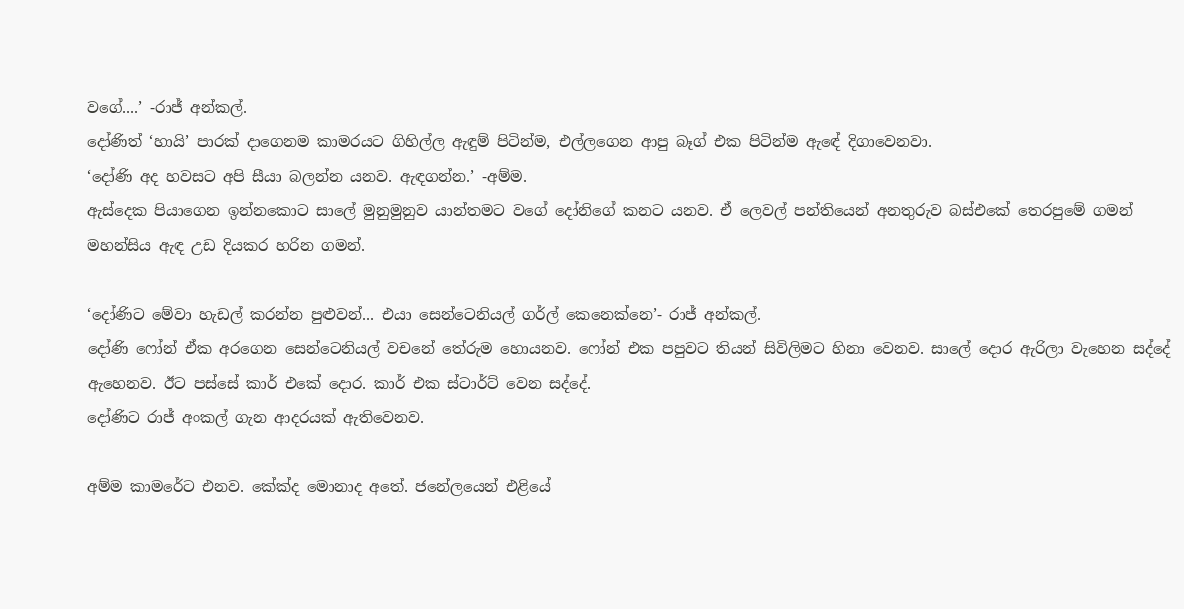වගේ....’ -රාජ් අන්කල්.
දෝණිත් ‘හායි’ පාරක් දාගෙනම කාමරයට ගිහිල්ල ඇඳුම් පිටින්ම, එල්ලගෙන ආපු බෑග් එක පිටින්ම ඇඳේ දිගාවෙනවා.
‘දෝණි අද හවසට අපි සීයා බලන්න යනව. ඇඳගන්න.’ -අම්ම.
ඇස්දෙක පියාගෙන ඉන්නකොට සාලේ මුනුමුනුව යාන්තමට වගේ දෝනිගේ කනට යනව. ඒ ලෙවල් පන්තියෙන් අනතුරුව බස්එකේ තෙරපුමේ ගමන් මහන්සිය ඇඳ උඩ දියකර හරින ගමන්.

‘දෝණිට මේවා හැඩල් කරන්න පුළුවන්... එයා සෙන්ටෙනියල් ගර්ල් කෙනෙක්නෙ’- රාජ් අන්කල්.
දෝණි ෆෝන් ඒක අරගෙන සෙන්ටෙනියල් වචනේ තේරුම හොයනව. ෆෝන් එක පපුවට තියන් සිවිලිමට හිනා වෙනව. සාලේ දොර ඇරිලා වැහෙන සද්දේ ඇහෙනව. ඊට පස්සේ කාර් එකේ දොර. කාර් එක ස්ටාර්ට් වෙන සද්දේ.
දෝණිට රාජ් අංකල් ගැන ආදරයක් ඇතිවෙනව.

අම්ම කාමරේට එනව. කේක්ද මොනාද අතේ. ජනේලයෙන් එළියේ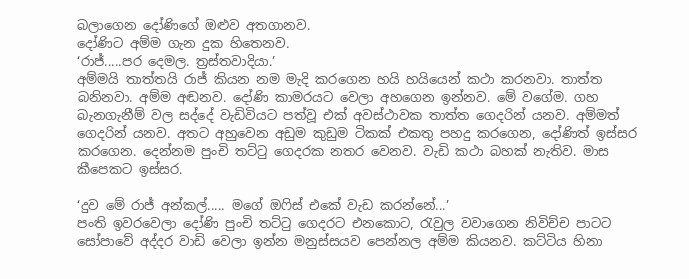බලාගෙන දෝණිගේ ඔළුව අතගානව.
දෝණිට අම්ම ගැන දුක හිතෙනව.
‘රාජ්.....පර දෙමල. ත්‍රස්‌තවාදියා.’
අම්මයි තාත්තයි රාජ් කියන නම මැදි කරගෙන හයි හයියෙන් කථා කරනවා. තාත්ත බනිනවා. අම්ම අඬනව. දෝණි කාමරයට වෙලා අහගෙන ඉන්නව. මේ වගේම. ගහ බැනගැනීම් වල සද්දේ වැඩිවියට පත්වූ එක් අවස්ථාවක තාත්ත ගෙදරින් යනව. අම්මත් ගෙදරින් යනව. අතට අහුවෙන අඩුම කුඩුම ටිකක් එකතු පහදු කරගෙන, දෝණිත් ඉස්සර කරගෙන. දෙන්නම පුංචි තට්ටු ගෙදරක නතර වෙනව. වැඩි කථා බහක් නැතිව. මාස කීපෙකට ඉස්සර.

‘දුව මේ රාජ් අන්කල්..... මගේ ඔෆිස් එකේ වැඩ කරන්නේ...’
පංති ඉවරවෙලා දෝණි පුංචි තට්ටු ගෙදරට එනකොට, රැවුල වවාගෙන නිවිච්ච පාටට සෝපාවේ අද්දර වාඩි වෙලා ඉන්න මනුස්සයව පෙන්නල අම්ම කියනව. කට්ටිය හිනා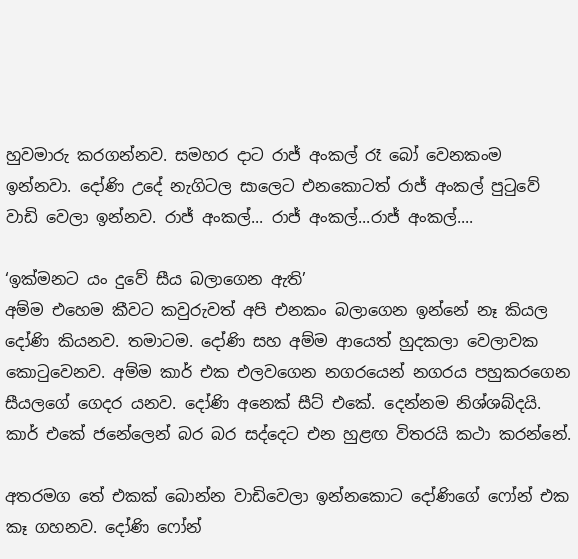හුවමාරු කරගන්නව. සමහර දාට රාජ් අංකල් රෑ බෝ වෙනකංම ඉන්නවා. දෝණි උදේ නැගිටල සාලෙට එනකොටත් රාජ් අංකල් පුටුවේ වාඩි වෙලා ඉන්නව. රාජ් අංකල්... රාජ් අංකල්...රාජ් අංකල්....

‘ඉක්මනට යං දුවේ සීය බලාගෙන ඇති’
අම්ම එහෙම කීවට කවුරුවත් අපි එනකං බලාගෙන ඉන්නේ නෑ කියල දෝණි කියනව. තමාටම. දෝණි සහ අම්ම ආයෙත් හුදකලා වෙලාවක කොටුවෙනව. අම්ම කාර් එක එලවගෙන නගරයෙන් නගරය පහුකරගෙන සීයලගේ ගෙදර යනව. දෝණි අනෙක් සීට් එකේ. දෙන්නම නිශ්ශබ්දයි. කාර් එකේ ජනේලෙන් බර බර සද්දෙට එන හුළඟ විතරයි කථා කරන්නේ.

අතරමග තේ එකක් බොන්න වාඩිවෙලා ඉන්නකොට දෝණිගේ ෆෝන් එක කෑ ගහනව. දෝණි ෆෝන්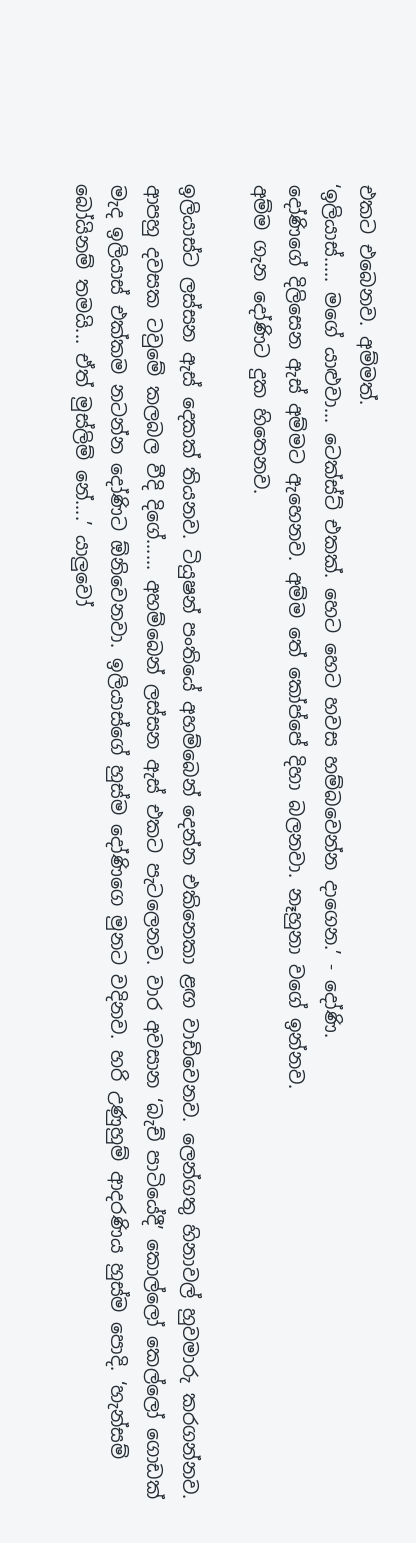එකට එබෙනව. අම්මත්.
‘ඉලියාස්..... මගේ යාළුවා... ටෙක්ස්ට් එකක්. හෙට හෙට හවස හම්බවෙන්න දාගෙන.’ - දෝණි.
දෝණිගේ දිලිසෙන ඇස් අම්මට ඇහෙනව. අම්ම තේ කෝප්පේ දිහා බලනවා. නෑහුනා වගේ ඉන්නව.
අම්ම ගැන දෝණිට දුක හිතෙනව.

ඉලියාස්ට ලස්සන ඇස් දෙකක් තියනව. ටියුෂන් පංතියේ අහම්බෙන් දෙන්න එකිනෙකා ළඟ වාඩිවෙනව. ලෙන්ගතු හිනාවල් හුවමාරු කරගන්නව. ආපහු දවසක ටවුමේ කලබල වීදි දිගේ...... අහම්බෙන් ලස්සන ඇස් එකට පැටලෙනව. වාර අවසාන ‘බැච් පාටියේදී’ කොල්ලෝ කෙල්ලෝ ගොඩක් මැද ඉලියාස් එක්කම නටන්න දෝණිට ඕනිවෙනවා. ඉලියාස්ගේ හුස්ම දෝණිගෙ මුනට වදිනව. හරි උණුහුම් ආදරණිය හුස්ම පොදි. ‘හැන්සම් බෝයිනම් තමයි... ඒත් මුස්ලිම් නේ....’ යාලුවෝ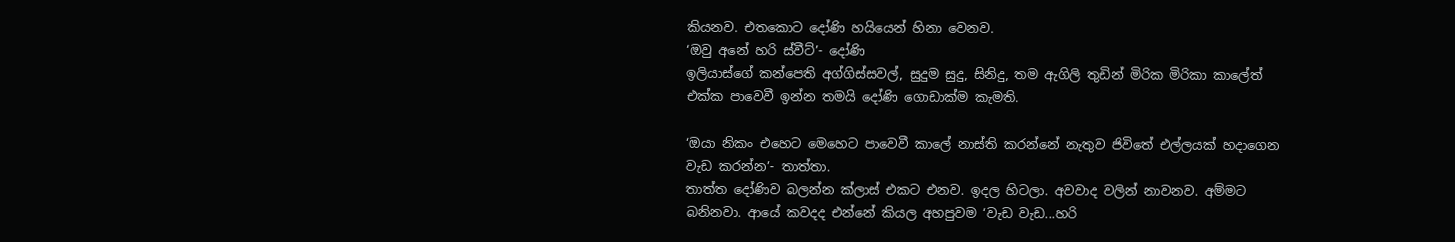කියනව. එතකොට දෝණි හයියෙන් හිනා වෙනව.
‘ඔවු අනේ හරි ස්වීට්’- දෝණි
ඉලියාස්ගේ කන්පෙති අග්ගිස්සවල්, සුදුම සුදු, සිනිදු, තම ඇගිලි තුඩින් මිරික මිරිකා කාලේත් එක්ක පාවෙවී ඉන්න තමයි දෝණි ගොඩාක්ම කැමති.

‘ඔයා නිකං එහෙට මෙහෙට පාවෙවී කාලේ නාස්ති කරන්නේ නැතුව ජිවිතේ එල්ලයක් හදාගෙන වැඩ කරන්න’- තාත්තා.
තාත්ත දෝණිව බලන්න ක්ලාස් එකට එනව. ඉදල හිටලා. අවවාද වලින් නාවනව. අම්මට බනිනවා. ආයේ කවදද එන්නේ කියල අහපුවම ‘වැඩ වැඩ...හරි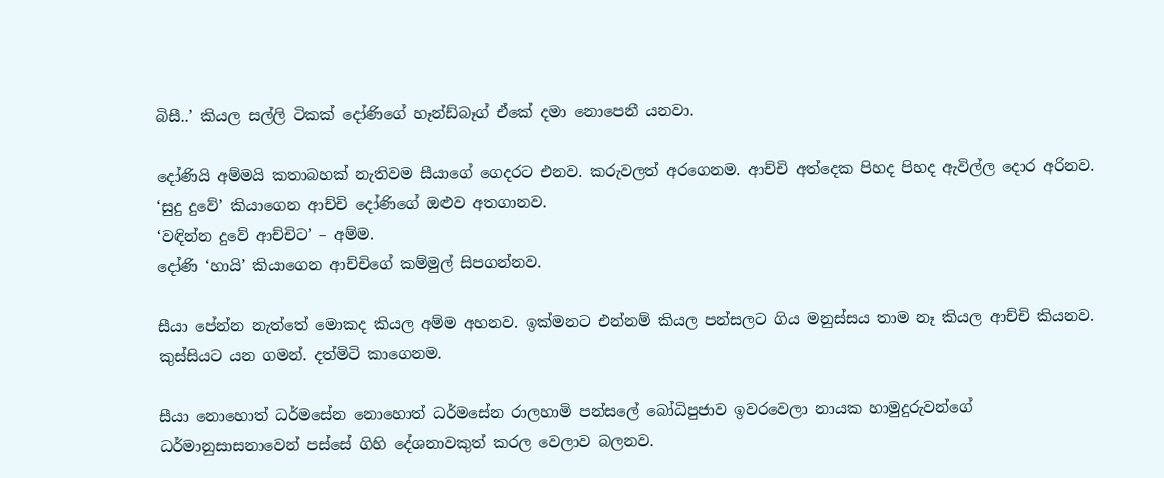බිසී..’ කියල සල්ලි ටිකක් දෝණිගේ හෑන්ඩ්බෑග් ඒකේ දමා නොපෙනී යනවා.

දෝණියි අම්මයි කතාබහක් නැතිවම සීයාගේ ගෙදරට එනව. කරුවලත් අරගෙනම. ආච්චි අත්දෙක පිහද පිහද ඇවිල්ල දොර අරිනව. ‘සුදු දුවේ’ කියාගෙන ආච්චි දෝණිගේ ඔළුව අතගානව.
‘වඳින්න දුවේ ආච්චිට’ – අම්ම.
දෝණි ‘හායි’ කියාගෙන ආච්චිගේ කම්මුල් සිපගන්නව.

සීයා පේන්න නැත්තේ මොකද කියල අම්ම අහනව. ඉක්මනට එන්නම් කියල පන්සලට ගිය මනුස්සය තාම නෑ කියල ආච්චි කියනව. කුස්සියට යන ගමන්. දත්මිටි කාගෙනම.

සීයා නොහොත් ධර්මසේන නොහොත් ධර්මසේන රාලහාමි පන්සලේ බෝධිපුජාව ඉවරවෙලා නායක හාමුදුරුවන්ගේ ධර්මානුසාසනාවෙන් පස්සේ ගිහි දේශනාවකුත් කරල වෙලාව බලනව.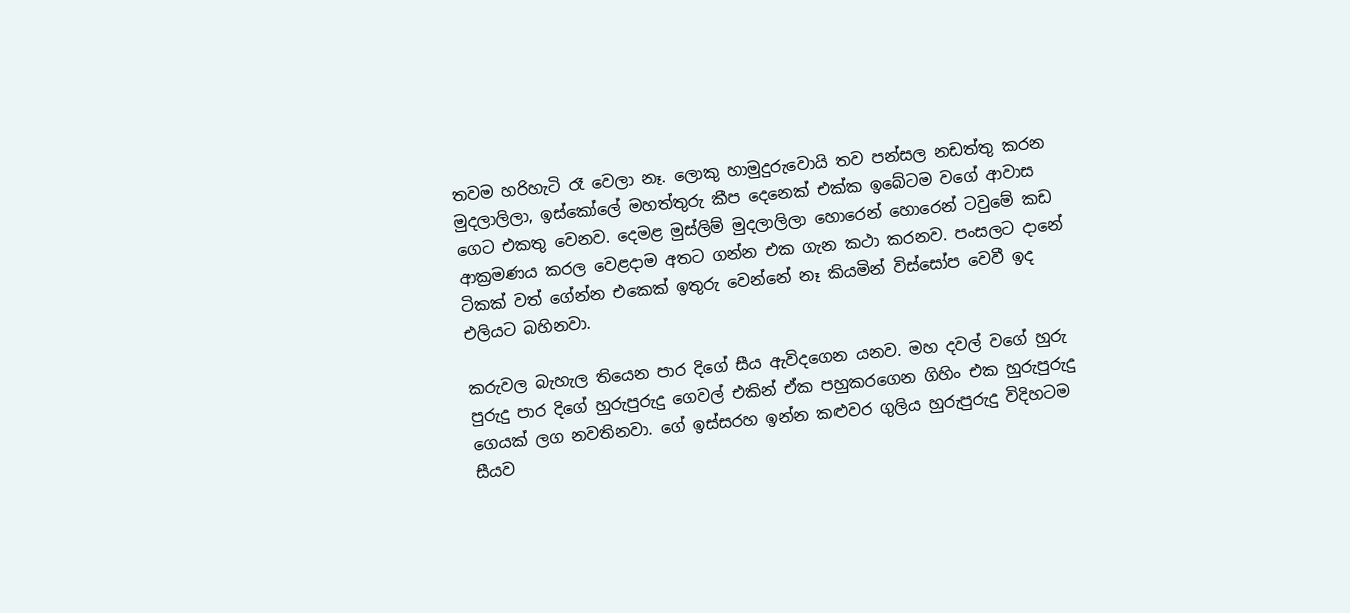තවම හරිහැටි රෑ වෙලා නෑ. ලොකු හාමුදුරුවොයි තව පන්සල නඩත්තු කරන මුදලාලිලා, ඉස්කෝලේ මහත්තුරු කීප දෙනෙක් එක්ක ඉබේටම වගේ ආවාස ගෙට එකතු වෙනව. දෙමළ මුස්ලිම් මුදලාලිලා හොරෙන් හොරෙන් ටවුමේ කඩ ආක්‍රමණය කරල වෙළදාම අතට ගන්න එක ගැන කථා කරනව. පංසලට දානේ ටිකක් වත් ගේන්න එකෙක් ඉතුරු වෙන්නේ නෑ කියමින් විස්සෝප වෙවී ඉද එලියට බහිනවා.

කරුවල බැහැල තියෙන පාර දිගේ සීය ඇවිදගෙන යනව. මහ දවල් වගේ හුරු පුරුදු පාර දිගේ හුරුපුරුදු ගෙවල් එකින් ඒක පහුකරගෙන ගිහිං එක හුරුපුරුදු ගෙයක් ලග නවතිනවා. ගේ ඉස්සරහ ඉන්න කළුවර ගුලිය හුරුපුරුදු විදිහටම සීයව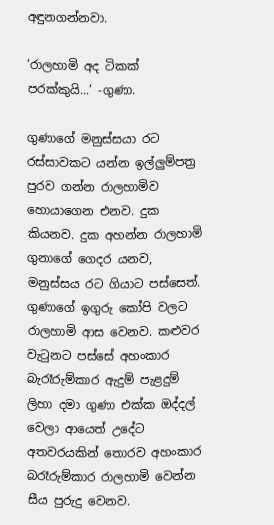අඳුනගන්නවා.

‘රාලහාමි අද ටිකක් පරක්කුයි...’ -ගුණා.

ගුණාගේ මනුස්සයා රට රස්සාවකට යන්න ඉල්ලුම්පත්‍ර පුරව ගන්න රාලහාමිව හොයාගෙන එනව. දුක කියනව. දුක අහන්න රාලහාමි ගුනාගේ ගෙදර යනව, මනුස්සය රට ගියාට පස්සෙත්. ගුණාගේ ඉගුරු කෝපි වලට රාලහාමි ආස වෙනව. කළුවර වැටුනට පස්සේ අහංකාර බැරෑරුම්කාර ඇදුම් පැළදුම් ලිහා දමා ගුණා එක්ක ඔද්දල් වෙලා ආයෙත් උදේට අතවරයකින් තොරව අහංකාර බරෑරුම්කාර රාලහාමි වෙන්න සීය පුරුදු වෙනව.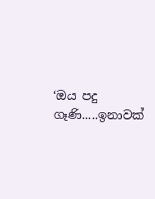‘ඔය පදු ගෑණි.....ඉනාවක්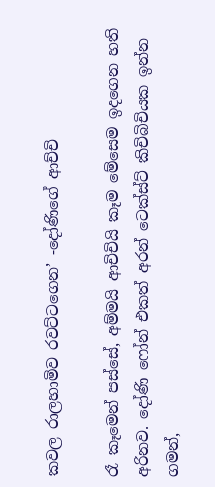කවල රාලහාමිව රවට්ටගෙන’ -දෝණිගේ ආච්චි

රෑ කෑමෙන් පස්සේ, අම්මයි ආචිචියි කෑම මේසෙම ඉදගෙන හති අරිනව. දෝණි ෆෝන් එකත් අරන් ටෙක්ස්ට් කිචිබිචියක ඉන්න ගමන්,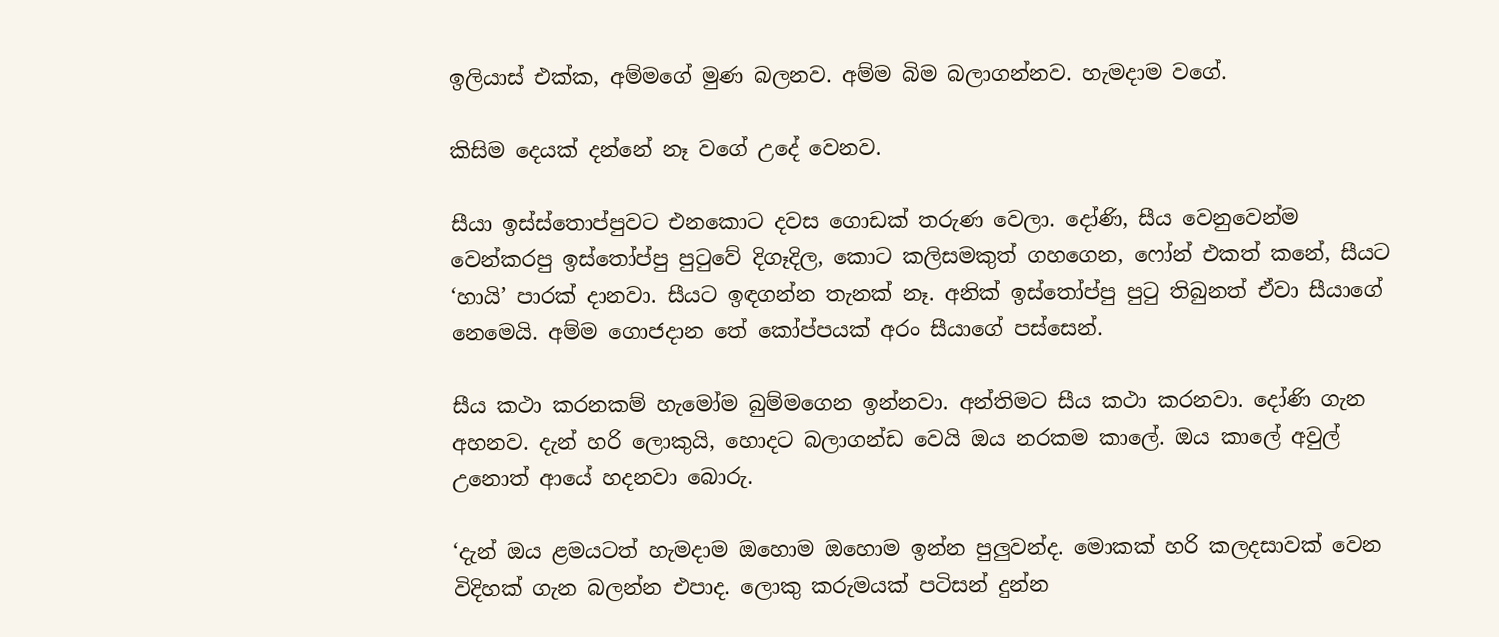ඉලියාස් එක්ක, අම්මගේ මුණ බලනව. අම්ම බිම බලාගන්නව. හැමදාම වගේ.

කිසිම දෙයක් දන්නේ නෑ වගේ උදේ වෙනව.

සීයා ඉස්ස්තොප්පුවට එනකොට දවස ගොඩක් තරුණ වෙලා. දෝණි, සීය වෙනුවෙන්ම වෙන්කරපු ඉස්තෝප්පු පුටුවේ දිගෑදිල, කොට කලිසමකුත් ගහගෙන, ෆෝන් එකත් කනේ, සීයට ‘හායි’ පාරක් දානවා. සීයට ඉඳගන්න තැනක් නෑ. අනික් ඉස්තෝප්පු පුටු තිබුනත් ඒවා සීයාගේ නෙමෙයි. අම්ම ගොජදාන තේ කෝප්පයක් අරං සීයාගේ පස්සෙන්.

සීය කථා කරනකම් හැමෝම බුම්මගෙන ඉන්නවා. අන්තිමට සීය කථා කරනවා. දෝණි ගැන අහනව. දැන් හරි ලොකුයි, හොදට බලාගන්ඩ වෙයි ඔය නරකම කාලේ. ඔය කාලේ අවුල් උනොත් ආයේ හදනවා බොරු.

‘දැන් ඔය ළමයටත් හැමදාම ඔහොම ඔහොම ඉන්න පුලුවන්ද. මොකක් හරි කලදසාවක් වෙන විදිහක් ගැන බලන්න එපාද. ලොකු කරුමයක් පටිසන් දුන්න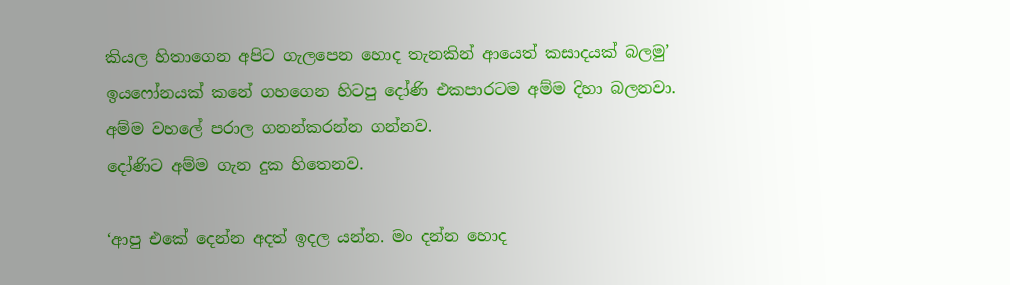කියල හිතාගෙන අපිට ගැලපෙන හොද තැනකින් ආයෙත් කසාදයක් බලමු’
ඉයෆෝනයක් කනේ ගහගෙන හිටපු දෝණි එකපාරටම අම්ම දිහා බලනවා. අම්ම වහලේ පරාල ගනන්කරන්න ගන්නව.
දෝණිට අම්ම ගැන දුක හිතෙනව.

‘ආපු එකේ දෙන්න අදත් ඉදල යන්න. මං දන්න හොද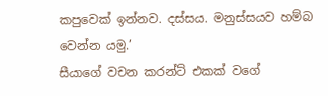කපුවෙක් ඉන්නව. දස්සය. මනුස්සයව හම්බ වෙන්න යමු.’
සීයාගේ වචන කරන්ට් එකක් වගේ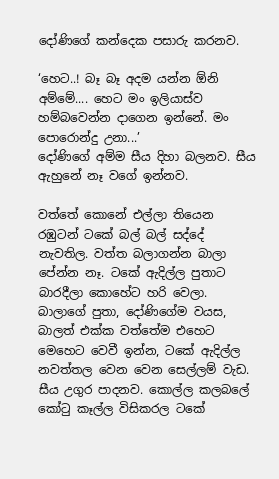දෝණිගේ කන්දෙක පසාරු කරනව.

‘හෙට..! බෑ බෑ අදම යන්න ඕනි අම්මේ.... හෙට මං ඉලියාස්ව හම්බවෙන්න දාගෙන ඉන්නේ. මං පොරොන්දු උනා...’
දෝණිගේ අම්ම සීය දිහා බලනව. සීය ඇහුනේ නෑ වගේ ඉන්නව.

වත්තේ කොනේ එල්ලා තියෙන රඹුටන් ටකේ බල් බල් සද්දේ නැවතිල. වත්ත බලාගන්න බාලා පේන්න නෑ. ටකේ ඇදිල්ල පුතාට බාරදීලා කොහේට හරි වෙලා. බාලාගේ පුතා, දෝණිගේම වයස, බාලත් එක්ක වත්තේම එහෙට මෙහෙට වෙවී ඉන්න, ටකේ ඇදිල්ල නවත්තල වෙන වෙන සෙල්ලම් වැඩ. සීය උගුර පාදනව. කොල්ල කලබලේ කෝටු කෑල්ල විසිකරල ටකේ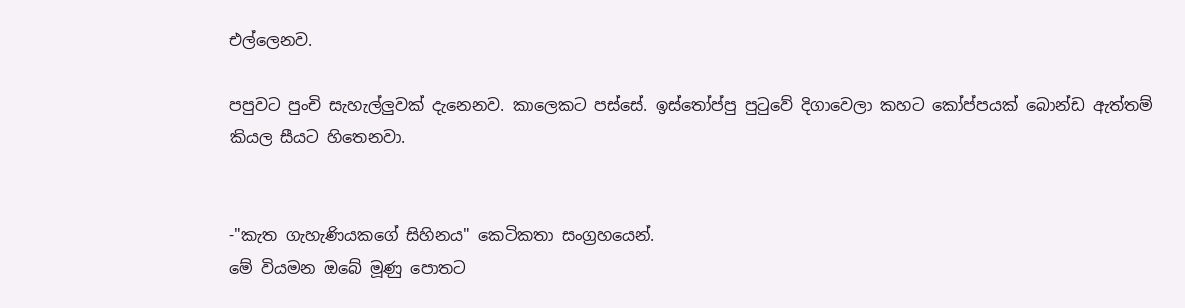එල්ලෙනව.

පපුවට පුංචි සැහැල්ලුවක් දැනෙනව. කාලෙකට පස්සේ. ඉස්තෝප්පු පුටුවේ දිගාවෙලා කහට කෝප්පයක් බොන්ඩ ඇත්තම් කියල සීයට හිතෙනවා.


-"කැත ගැහැණියකගේ සිහිනය" කෙටිකතා සංග්‍රහයෙන්.
මේ වියමන ඔබේ මූණු පොතට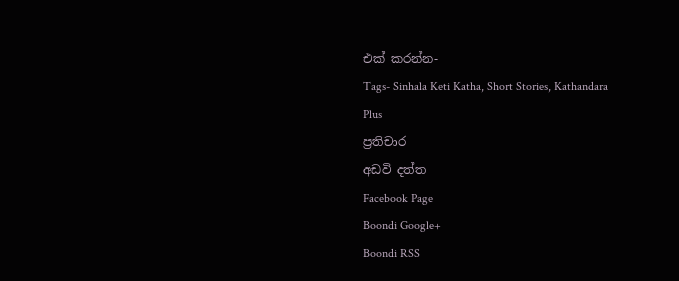එක් කරන්න-
Tags- Sinhala Keti Katha, Short Stories, Kathandara
Plus
ප්‍රතිචාර
අඩවි දත්ත
Facebook Page
Boondi Google+
Boondi RSS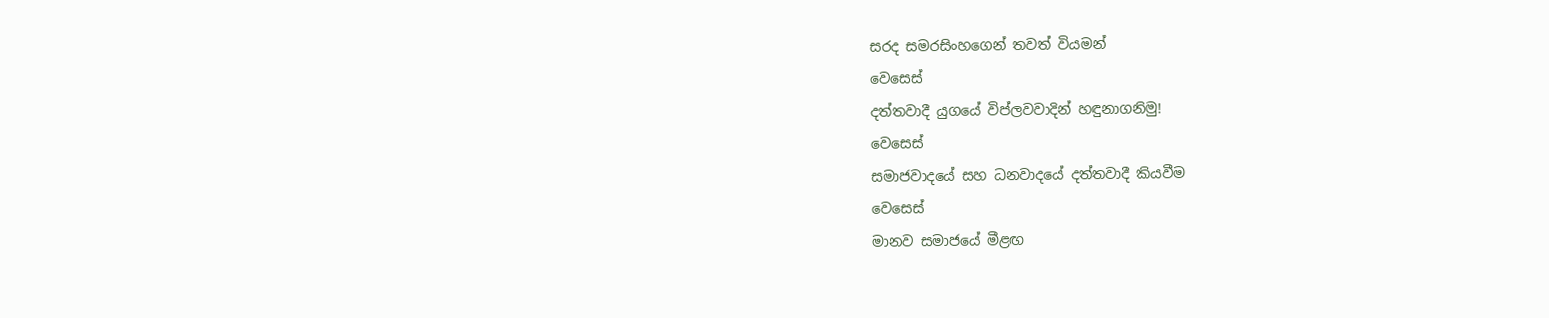සරද සමරසිංහගෙන් තවත් වියමන්
වෙසෙස්
දත්තවාදී යුගයේ විප්ලවවාදින් හඳුනාගනිමු!
වෙසෙස්
සමාජවාදයේ සහ ධනවාදයේ දත්තවාදී කියවීම
වෙසෙස්
මානව සමාජයේ මීළඟ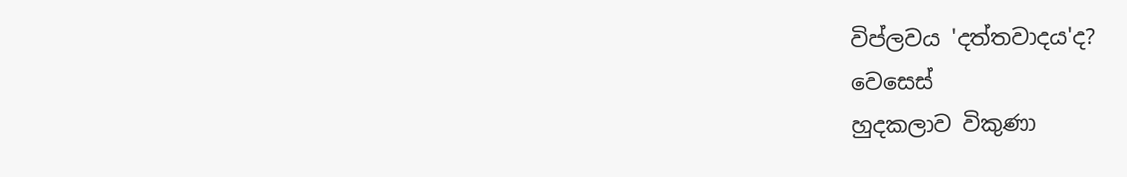විප්ලවය 'දත්තවාදය'ද?
වෙසෙස්
හුදකලාව විකුණා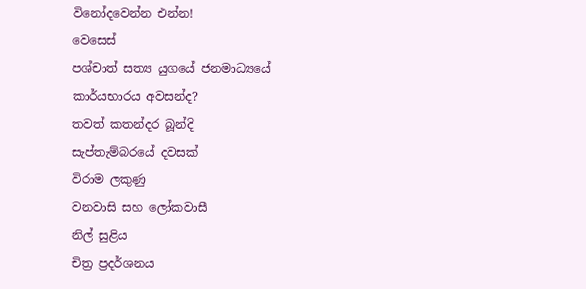විනෝදවෙන්න එන්න!
වෙසෙස්
පශ්චාත් සත්‍ය යුගයේ ජනමාධ්‍යයේ කාර්යභාරය අවසන්ද?
තවත් කතන්දර බූන්දි
සැප්තැම්බරයේ දවසක්
විරාම ලකුණු
වනවාසි සහ ලෝකවාසී
නිල් සුළිය
චිත්‍ර ප්‍රදර්ශනය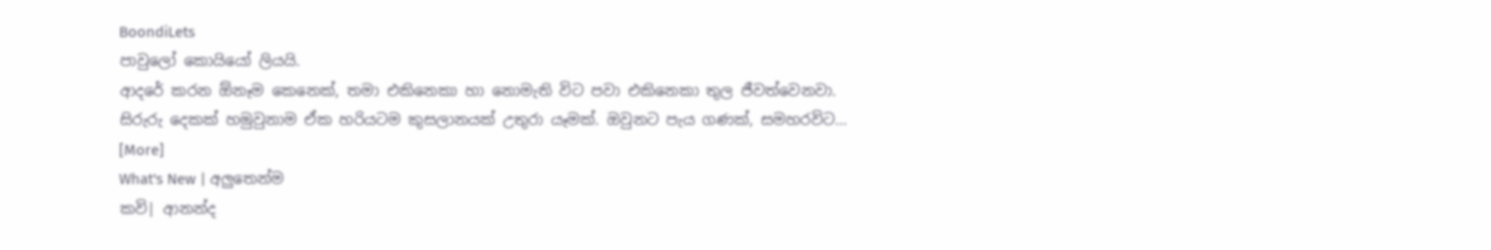BoondiLets
පාවුලෝ කොයියෝ ලියයි.
ආදරේ කරන ඕනෑම කෙනෙක්, තමා එකිනෙකා හා නොමැති විට පවා එකිනෙකා තුල ජීවත්වෙනවා. සිරුරු දෙකක් හමුවුනාම ඒක හරියටම කුසලානයක් උතුරා යෑමක්. ඔවුනට පැය ගණක්, සමහරවිට... [More]
What's New | අලුතෙන්ම
කවි| ආනන්ද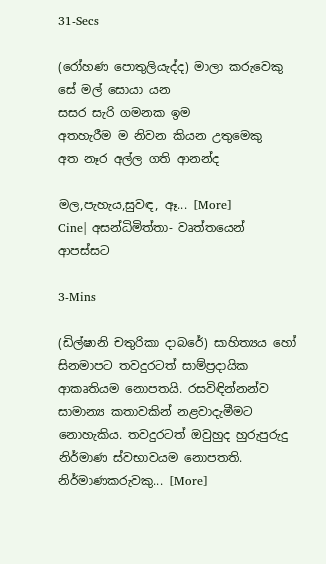31-Secs

(රෝහණ පොතුලියැද්ද) මාලා කරුවෙකු සේ මල් සොයා යන
සසර සැරි ගමනක ඉම
අතහැරීම ම නිවන කියන උතුමෙකු
අත නෑර අල්ල ගති ආනන්ද

මල,පැහැය,සුවඳ, ඈ... [More]
Cine| අසන්ධිමිත්තා- වෘත්තයෙන් ආපස්සට

3-Mins

(ඩිල්ෂානි චතුරිකා දාබරේ) සාහිත්‍යය හෝ සිනමාපට තවදුරටත් සාම්ප්‍රදායික ආකෘතියම නොපතයි. රසවිඳින්නන්ව සාමාන්‍ය කතාවකින් නළවාදැමීමට නොහැකිය. තවදුරටත් ඔවුහුද හුරුපුරුදු නිර්මාණ ස්වභාවයම නොපතති. නිර්මාණකරුවකු... [More]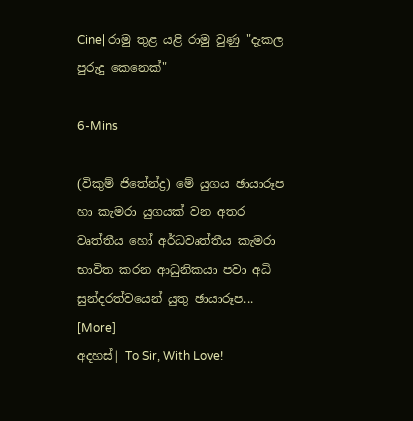Cine| රාමු තුළ යළි රාමු වුණු "දැකල පුරුදු කෙනෙක්"

6-Mins

(විකුම් ජිතේන්ද්‍ර) මේ යුගය ඡායාරූප හා කැමරා යුගයක් වන අතර වෘත්තීය හෝ අර්ධවෘත්තීය කැමරා භාවිත කරන ආධුනිකයා පවා අධි සුන්දරත්වයෙන් යුතු ඡායාරූප... [More]
අදහස්| To Sir, With Love!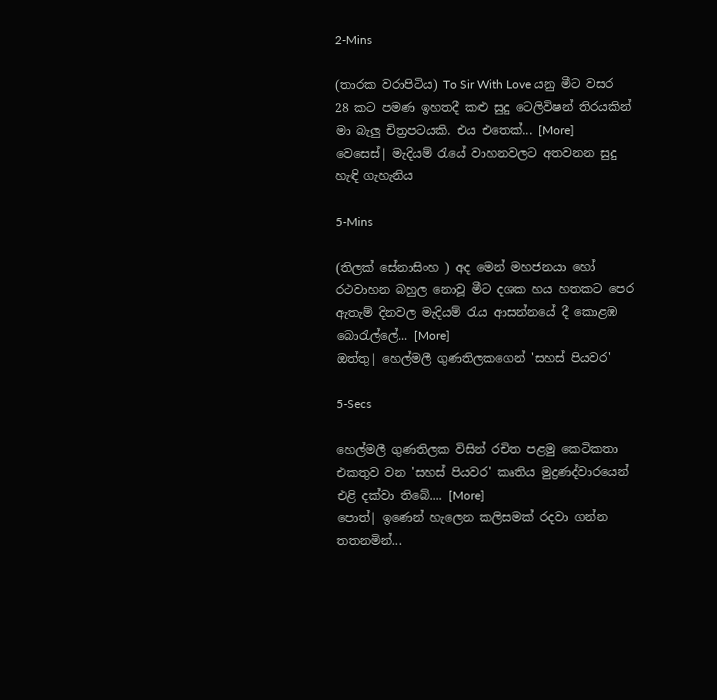2-Mins

(තාරක වරාපිටිය) To Sir With Love යනු මීට වසර 28 කට පමණ ඉහතදී කළු සුදු ටෙලිවිෂන් තිරයකින් මා බැලු චිත්‍රපටයකි. එය එතෙක්... [More]
වෙසෙස්| මැදියම් රැයේ වාහනවලට අතවනන සුදු හැඳි ගැහැනිය

5-Mins

(තිලක් සේනාසිංහ ) අද මෙන් මහජනයා හෝ රථවාහන බහුල නොවූ මීට දශක හය හතකට පෙර ඇතැම් දිනවල මැදියම් රැය ආසන්නයේ දී කොළඹ බොරැල්ලේ... [More]
ඔත්තු| හෙල්මලී ගුණතිලකගෙන් 'සහස් පියවර'

5-Secs

හෙල්මලී ගුණතිලක විසින් රචිත පළමු කෙටිකතා එකතුව වන 'සහස් පියවර' කෘතිය මුද්‍රණද්වාරයෙන් එළි දක්වා තිබේ.... [More]
පොත්| ඉණෙන් හැලෙන කලිසමක් රදවා ගන්න තතනමින්...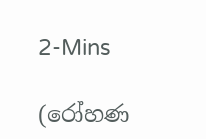2-Mins

(රෝහණ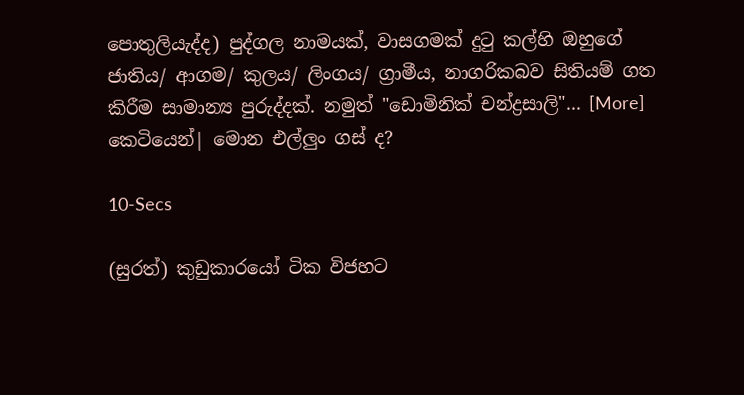පොතුලියැද්ද) පුද්ගල නාමයක්, වාසගමක් දුටු කල්හි ඔහුගේ ජාතිය/ ආගම/ කුලය/ ලිංගය/ ග්‍රාමීය, නාගරිකබව සිතියම් ගත කිරීම සාමාන්‍ය පුරුද්දක්. නමුත් "ඩොමිනික් චන්ද්‍රසාලි"... [More]
කෙටියෙන්| මොන එල්ලුං ගස් ද?

10-Secs

(සුරත්) කුඩුකාරයෝ ටික විජහට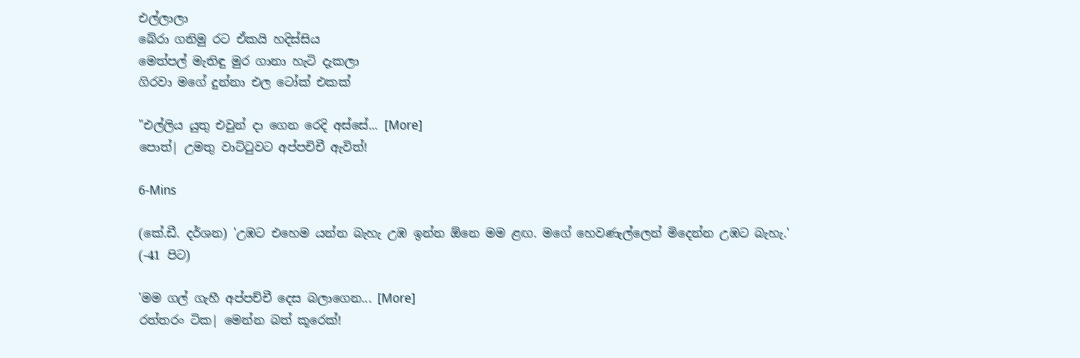එල්ලාලා
බේරා ගනිමු රට ඒකයි හදිස්සිය
මෙත්පල් මැතිඳු මුර ගානා හැටි දැකලා
ගිරවා මගේ දුන්නා එල ටෝක් එකක්

"එල්ලිය යුතු එවුන් දා ගෙන රෙදි අස්සේ... [More]
පොත්| උමතු වාට්ටුවට අප්පචිචී ඇවිත්!

6-Mins

(කේ.ඩී. දර්ශන) 'උඹට එහෙම යන්න බැහැ උඹ ඉන්න ඕනෙ මම ළඟ. මගේ හෙවණැල්ලෙන් මිදෙන්න උඹට බැහැ.'
(-41 පිට)

'මම ගල් ගැහී අප්පච්චී දෙස බලාගෙන... [More]
රත්තරං ටික| මෙන්න බත් කූරෙක්!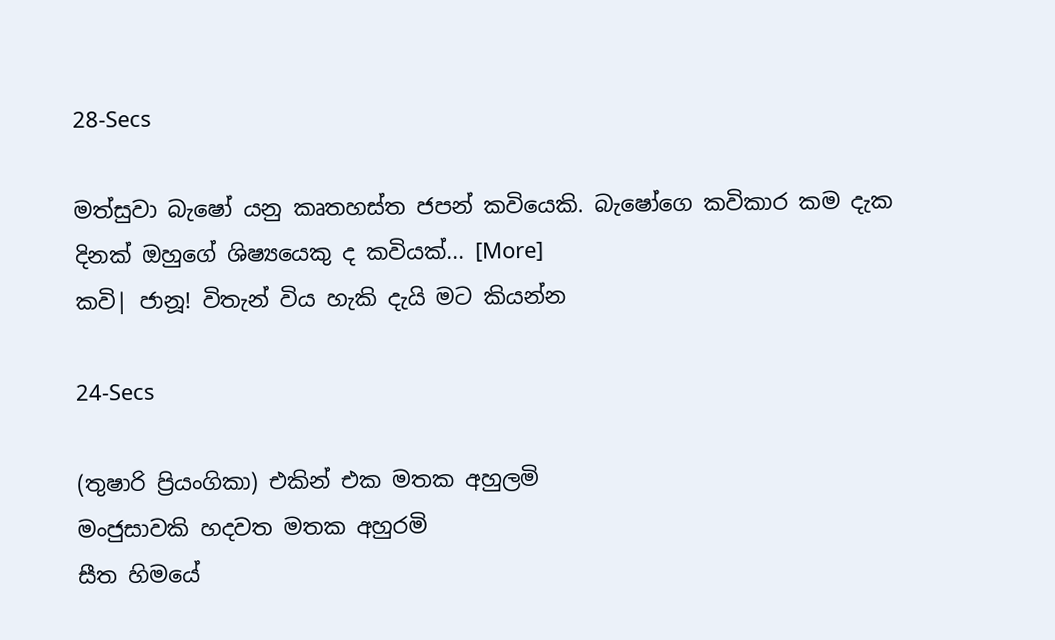28-Secs

මත්සුවා බැෂෝ යනු කෘතහස්ත ජපන් කවියෙකි. බැෂෝගෙ කවිකාර කම දැක දිනක් ඔහුගේ ශිෂ්‍යයෙකු ද කවියක්... [More]
කවි| ජානූ! විතැන් විය හැකි දැයි මට කියන්න

24-Secs

(තුෂාරි ප්‍රියංගිකා) එකින් එක මතක අහුලමි
මංජුසාවකි හදවත මතක අහුරමි
සීත හිමයේ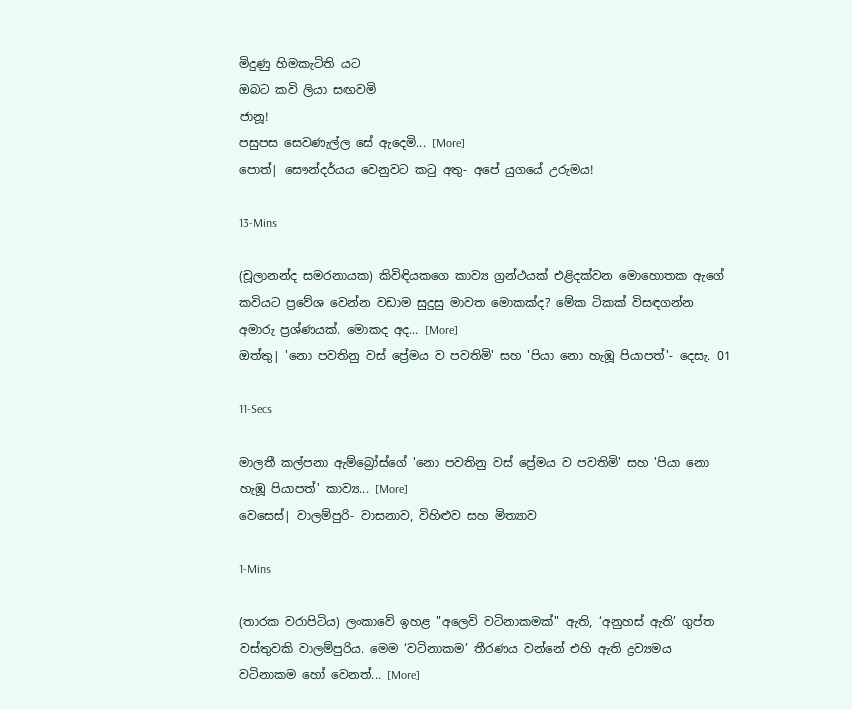මිදුණු හිමකැටිති යට
ඔබට කවි ලියා සඟවමි
ජානූ!
පසුපස සෙවණැල්ල සේ ඇදෙමි... [More]
පොත්| සෞන්දර්යය වෙනුවට කටු අතු- අපේ යුගයේ උරුමය!

13-Mins

(චූලානන්ද සමරනායක) කිවිඳියකගෙ කාව්‍ය ග්‍රන්ථයක් එළිදක්වන මොහොතක ඇගේ කවියට ප්‍රවේශ වෙන්න වඩාම සුදුසු මාවත මොකක්ද? මේක ටිකක් විසඳගන්න අමාරු ප්‍රශ්ණයක්. මොකද අද... [More]
ඔත්තු| 'නො පවතිනු වස් ප්‍රේමය ව පවතිමි' සහ 'පියා නො හැඹූ පියාපත්'- දෙසැ. 01

11-Secs

මාලතී කල්පනා ඇම්බ්‍රෝස්ගේ 'නො පවතිනු වස් ප්‍රේමය ව පවතිමි' සහ 'පියා නො හැඹූ පියාපත්' කාව්‍ය... [More]
වෙසෙස්| වාලම්පුරි- වාසනාව, විහිළුව සහ මිත්‍යාව

1-Mins

(තාරක වරාපිටිය) ලංකාවේ ඉහළ "අලෙවි වටිනාකමක්" ඇති, ‘අනුහස් ඇති’ ගුප්ත වස්තුවකි වාලම්පුරිය. මෙම ‘වටිනාකම’ තීරණය වන්නේ එහි ඇති ද්‍රව්‍යමය වටිනාකම හෝ වෙනත්... [More]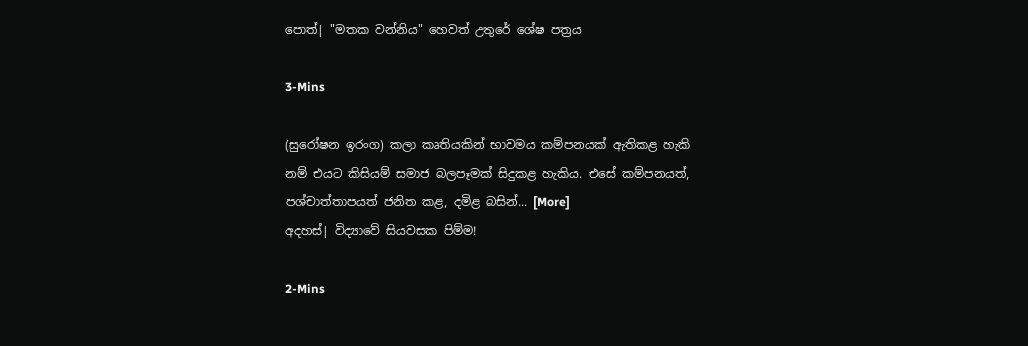පොත්| "මතක වන්නිය" හෙවත් උතුරේ ශේෂ පත්‍රය

3-Mins

(සුරෝෂන ඉරංග) කලා කෘතියකින් භාවමය කම්පනයක් ඇතිකළ හැකි නම් එයට කිසියම් සමාජ බලපෑමක් සිදුකළ හැකිය. එසේ කම්පනයත්, පශ්චාත්තාපයත් ජනිත කළ, දමිළ බසින්... [More]
අදහස්| විද්‍යාවේ සියවසක පිම්ම!

2-Mins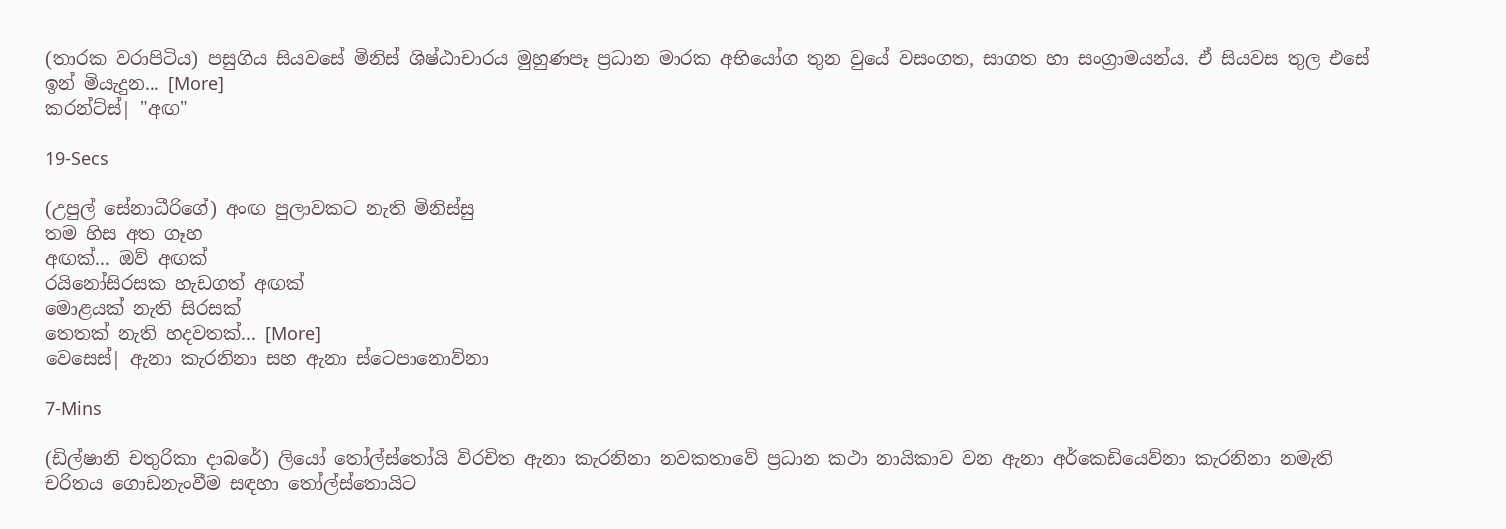(තාරක වරාපිටිය) පසුගිය සියවසේ මිනිස් ශිෂ්ඨාචාරය මුහුණපෑ ප්‍රධාන මාරක අභියෝග තුන වුයේ වසංගත, සාගත හා සංග්‍රාමයන්ය. ඒ සියවස තුල එසේ ඉන් මියැදුන... [More]
කරන්ට්ස්| "අඟ"

19-Secs

(උපුල් සේනාධීරිගේ) අංඟ පුලාවකට නැති මිනිස්සු
තම හිස අත ගෑහ
අඟක්... ඔව් අඟක්
රයිනෝසිරසක හැඩගත් අඟක්
මොළයක් නැති සිරසක්
තෙතක් නැති හදවතක්... [More]
වෙසෙස්| ඇනා කැරනිනා සහ ඇනා ස්ටෙපානොව්නා

7-Mins

(ඩිල්ෂානි චතුරිකා දාබරේ) ලියෝ තෝල්ස්තෝයි විරචිත ඇනා කැරනිනා නවකතාවේ ප්‍රධාන කථා නායිකාව වන ඇනා අර්කෙඩියෙව්නා කැරනිනා නමැති චරිතය ගොඩනැංවීම සඳහා තෝල්ස්තොයිට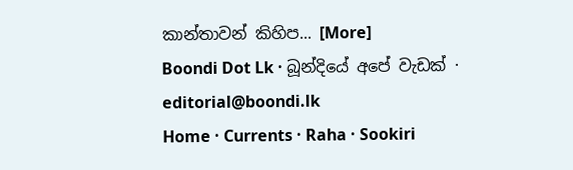කාන්තාවන් කිහිප... [More]
Boondi Dot Lk · බූන්දියේ අපේ වැඩක් · editorial@boondi.lk
Home · Currents · Raha · Sookiri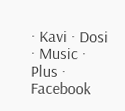· Kavi · Dosi · Music · Plus · Facebook